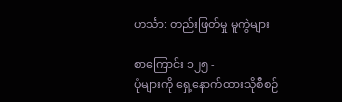ဟင်္သာ: တည်းဖြတ်မှု မူကွဲများ

စာကြောင်း ၁၂၅ -
ပုံများကို ရှေ့နောက်ထားသိုစီစဉ်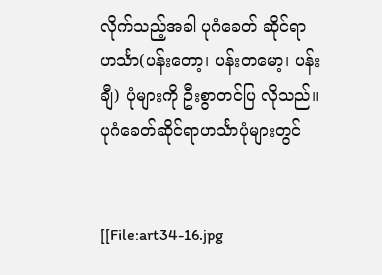လိုက်သည့်အခါ ပုဂံခေတ် ဆိုင်ရာဟင်္သာ(ပန်းတော့၊ ပန်းတမော့၊ ပန်းချီ) ပုံများကို ဦးစွာတင်ပြ လိုသည်။ ပုဂံခေတ်ဆိုင်ရာဟင်္သာပုံများတွင်


[[File:art34-16.jpg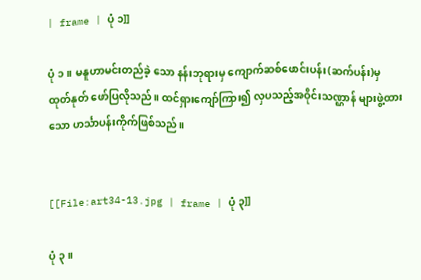| frame | ပုံ ၁]]

ပုံ ၁။ မနူဟာမင်းတည်ခဲ့ သော နန်းဘုရားမှ ကျောက်ဆစ်ဖောင်းပန်း(ဆက်ပန်း)မှ ထုတ်နုတ် ဖော်ပြလိုသည်။ ထင်ရှားကျော်ကြား၍ လှပသည့်အဝိုင်းသဏ္ဌာန် များဖွဲ့ထားသော ဟင်္သာပန်းကိုက်ဖြစ်သည်။


[[File:art34-13.jpg | frame | ပုံ ၃]]

ပုံ ၃။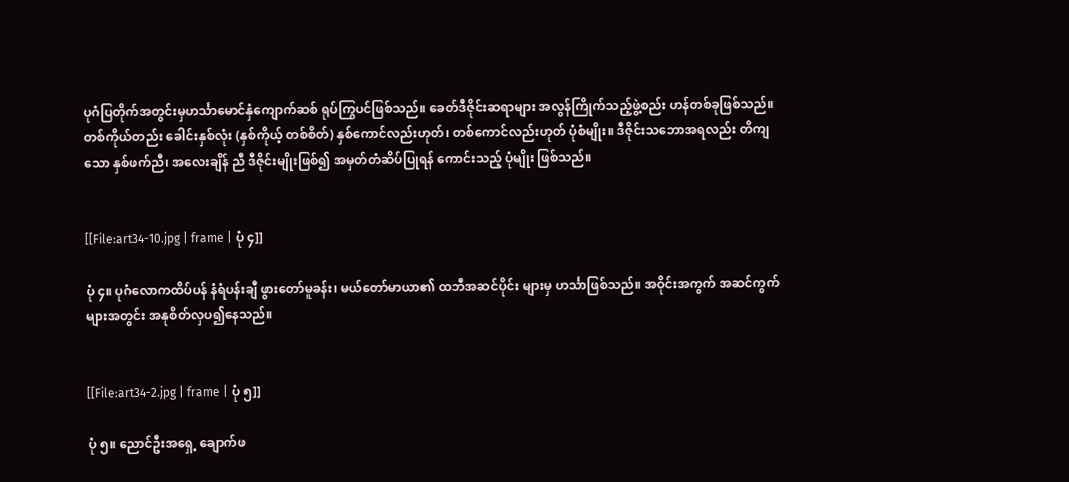ပုဂံပြတိုက်အတွင်းမှဟင်္သာမောင်နှံကျောက်ဆစ် ရုပ်ကြွပင်ဖြစ်သည်။ ခေတ်ဒီဇိုင်းဆရာများ အလွန်ကြိုက်သည့်ဖွဲ့စည်း ဟန်တစ်ခုဖြစ်သည်။ တစ်ကိုယ်တည်း ခေါင်းနှစ်လုံး (နှစ်ကိုယ့် တစ်စိတ်) နှစ်ကောင်လည်းဟုတ်၊ တစ်ကောင်လည်းဟုတ် ပုံစံမျိုး။ ဒီဇိုင်းသဘောအရလည်း တိကျသော နှစ်ဖက်ညီ၊ အလေးချိန် ညီ ဒီဇိုင်းမျိုးဖြစ်၍ အမှတ်တံဆိပ်ပြုရန် ကောင်းသည့် ပုံမျိုး ဖြစ်သည်။


[[File:art34-10.jpg | frame | ပုံ ၄]]

ပုံ ၄။ ပုဂံလောကထိပ်ပန် နံရံပန်းချီ ဖွားတော်မူခန်း၊ မယ်တော်မာယာ၏ ထဘီအဆင်ပိုင်း များမှ ဟင်္သာဖြစ်သည်။ အဝိုင်းအကွက် အဆင်ကွက် များအတွင်း အနုစိတ်လှပ၍နေသည်။


[[File:art34-2.jpg | frame | ပုံ ၅]]

ပုံ ၅။ ညောင်ဦးအရှေ့ ချောက်ဖ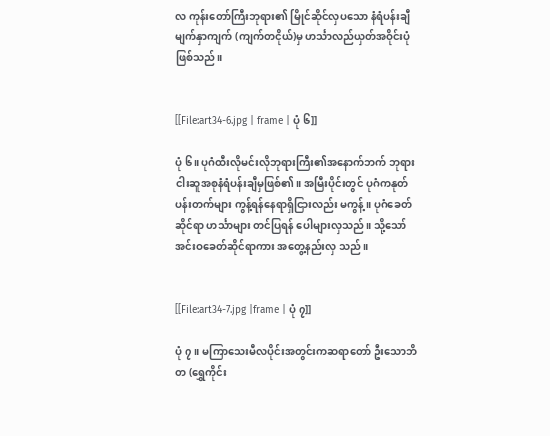လ ကုန်းတော်ကြီးဘုရား၏ မြိုင်ဆိုင်လှပသော နံရံပန်းချီမျက်နှာကျက် (ကျက်တငိုယ်)မှ ဟင်္သာလည်ယှတ်အဝိုင်းပုံဖြစ်သည်။


[[File:art34-6.jpg | frame | ပုံ ၆]]

ပုံ ၆။ ပုဂံထီးလိုမင်းလိုဘုရားကြီး၏အနောက်ဘက် ဘုရား ငါးဆူအစုနံရံပန်းချီမှဖြစ်၏။ အမြီးပိုင်းတွင် ပုဂံကနုတ်ပန်းတက်များ ကွန့်ရန်နေရာရှိငြားလည်း မကွန့်။ ပုဂံခေတ်ဆိုင်ရာ ဟင်္သာများ တင်ပြရန် ပေါများလှသည်။ သို့သော် အင်းဝခေတ်ဆိုင်ရာကား အတွေ့နည်းလှ သည်။


[[File:art34-7.jpg |frame | ပုံ ၇]]

ပုံ ၇။ မကြာသေးမီလပိုင်းအတွင်းကဆရာတော် ဦးသောဘိတ (ရွှေကိုင်း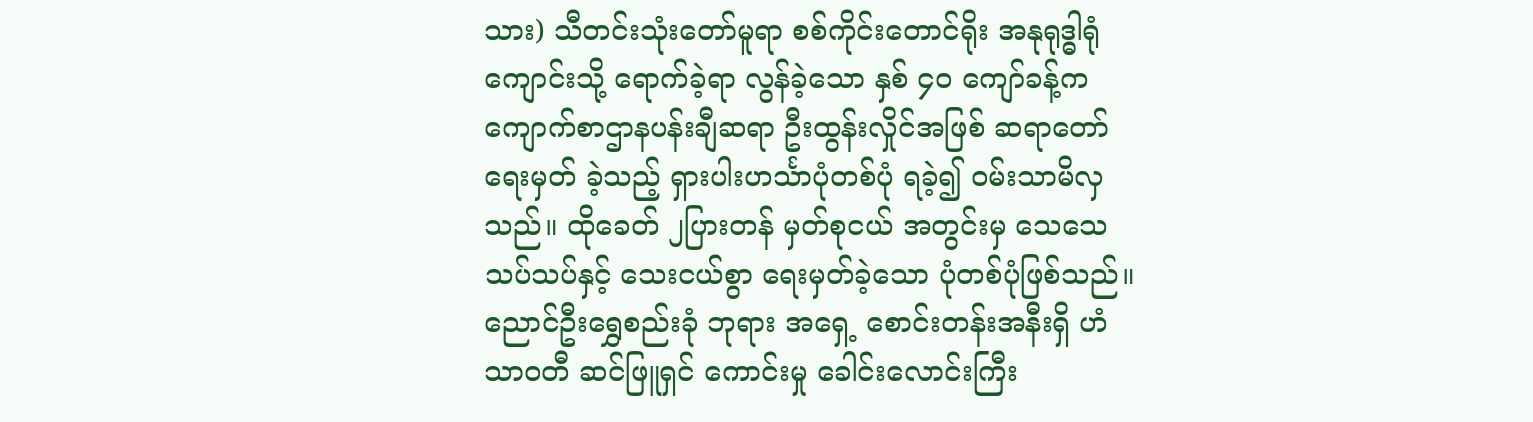သား) သီတင်းသုံးတော်မူရာ စစ်ကိုင်းတောင်ရိုး အနုရုဒ္ဓါရုံကျောင်းသို့ ရောက်ခဲ့ရာ လွန်ခဲ့သော နှစ် ၄ဝ ကျော်ခန့်က ကျောက်စာဌာနပန်းချီဆရာ ဦးထွန်းလှိုင်အဖြစ် ဆရာတော်ရေးမှတ် ခဲ့သည့် ရှားပါးဟင်္သာပုံတစ်ပုံ ရခဲ့၍ ဝမ်းသာမိလှသည်။ ထိုခေတ် ၂ပြားတန် မှတ်စုငယ် အတွင်းမှ သေသေသပ်သပ်နှင့် သေးငယ်စွာ ရေးမှတ်ခဲ့သော ပုံတစ်ပုံဖြစ်သည်။ ညောင်ဦးရွှေစည်းခုံ ဘုရား အရှေ့ စောင်းတန်းအနီးရှိ ဟံသာဝတီ ဆင်ဖြူရှင် ကောင်းမှု ခေါင်းလောင်းကြီး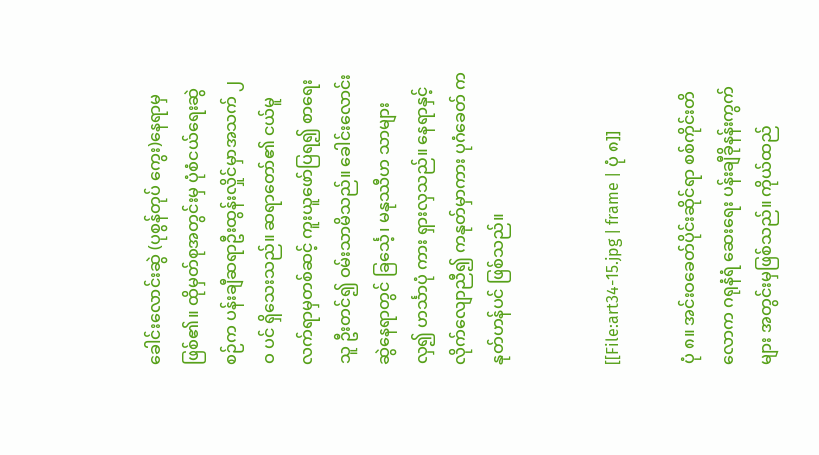ခေါင်းလောင်းဆွဲ (ပုစွန်တုပ် ကွေး)နေရာမှဖြစ်၏။ ထိုမှတ်စုအတွင်းမှ ပုံစံငယ်ရေးဆွဲစဉ်က ပန်းချီဆရာဦးထွန်းလှိုင်မှာအသက် ၂ဝ ပင် ရှိသေးသည်။ ဆရာတော်၏ ငယ်မူလက်ရာမှတစ်ဆင့် ကူးယူဖော်ပြရ၍ စာရေးသူ ဦးတင်၍ ဝမ်းသာမိသည်။ ခေါင်းလောင်းဆွဲနေရာတွင် ခြင်္သေ့၊ မနုဿီဟ သာများလှ၍ ဟင်္သာပုံ ကား ရှားလှသည်။ နေရာနှင့် လိုက်လျောညီ၍ ကနုတ်မှာကား ပုဂံခေတ် ကနုတ်ဟန်ပင် ဖြစ်သည်။


[[File:art34-15.jpg | frame | ပုံ ၈]]

ပုံ ၈။ အင်းဝခေတ်ပိုင်းဆိုင်ရာ စစ်ကိုင်းတိလောက ဂရုနံရံ ဆေးရေး ပန်းချီခိုနန်းကွက်များ အတွင်းမှဖြစ်သည်။ ကိုယ်ထည်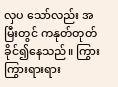လှပ သော်လည်း အမြီးတွင် ကနုတ်တုတ်ခိုင်၍နေသည်။ ကြွားကြွားရားရား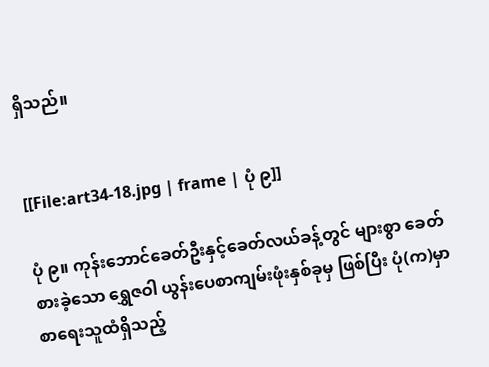ရှိသည်။


[[File:art34-18.jpg | frame | ပုံ ၉]]

ပုံ ၉။ ကုန်းဘောင်ခေတ်ဦးနှင့်ခေတ်လယ်ခန့်တွင် များစွာ ခေတ်စားခဲ့သော ရွှေဇဝါ ယွန်းပေစာကျမ်းဖုံးနှစ်ခုမှ ဖြစ်ပြီး ပုံ(က)မှာ စာရေးသူထံရှိသည့်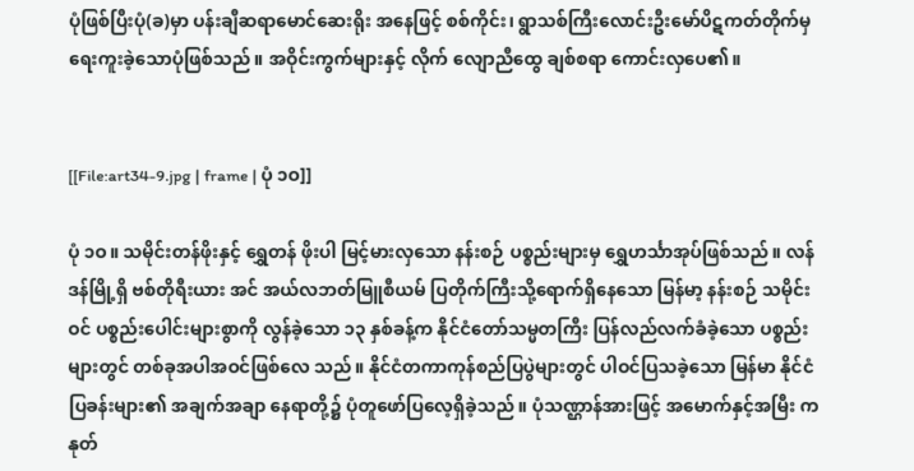ပုံဖြစ်ပြီးပုံ(ခ)မှာ ပန်းချီဆရာမောင်ဆေးရိုး အနေဖြင့် စစ်ကိုင်း၊ ရွာသစ်ကြီးလောင်းဦးမော်ပိဋကတ်တိုက်မှ ရေးကူးခဲ့သောပုံဖြစ်သည်။ အဝိုင်းကွက်များနှင့် လိုက် လျောညီထွေ ချစ်စရာ ကောင်းလှပေ၏။


[[File:art34-9.jpg | frame | ပုံ ၁ဝ]]

ပုံ ၁ဝ။ သမိုင်းတန်ဖိုးနှင့် ရွှေတန် ဖိုးပါ မြင့်မားလှသော နန်းစဉ် ပစ္စည်းများမှ ရွှေဟင်္သာအုပ်ဖြစ်သည်။ လန်ဒန်မြို့ရှိ ဗစ်တိုရီးယား အင် အယ်လဘတ်မြူစီယမ် ပြတိုက်ကြီးသို့ရောက်ရှိနေသော မြန်မာ့ နန်းစဉ် သမိုင်းဝင် ပစ္စည်းပေါင်းများစွာကို လွန်ခဲ့သော ၁၃ နှစ်ခန့်က နိုင်ငံတော်သမ္မတကြီး ပြန်လည်လက်ခံခဲ့သော ပစ္စည်းများတွင် တစ်ခုအပါအဝင်ဖြစ်လေ သည်။ နိုင်ငံတကာကုန်စည်ပြပွဲများတွင် ပါဝင်ပြသခဲ့သော မြန်မာ နိုင်ငံပြခန်းများ၏ အချက်အချာ နေရာတို့၌ ပုံတူဖော်ပြလေ့ရှိခဲ့သည်။ ပုံသဏ္ဌာန်အားဖြင့် အမောက်နှင့်အမြီး ကနုတ်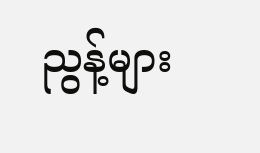ညွန့်များ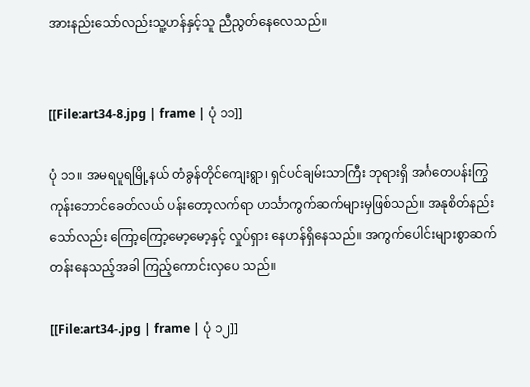အားနည်းသော်လည်းသူ့ဟန်နှင့်သူ ညီညွတ်နေလေသည်။


[[File:art34-8.jpg | frame | ပုံ ၁၁]]

ပုံ ၁၁။ အမရပူရမြို့နယ် တံခွန်တိုင်ကျေးရွာ၊ ရှင်ပင်ချမ်းသာကြီး ဘုရားရှိ အင်္ဂတေပန်းကြွ ကုန်းဘောင်ခေတ်လယ် ပန်းတော့လက်ရာ ဟင်္သာကွက်ဆက်များမှဖြစ်သည်။ အနုစိတ်နည်း သော်လည်း ကြော့ကြော့မော့မော့နှင့် လှုပ်ရှား နေဟန်ရှိနေသည်။ အကွက်ပေါင်းများစွာဆက်တန်းနေသည့်အခါ ကြည့်ကောင်းလှပေ သည်။

[[File:art34-.jpg | frame | ပုံ ၁၂]]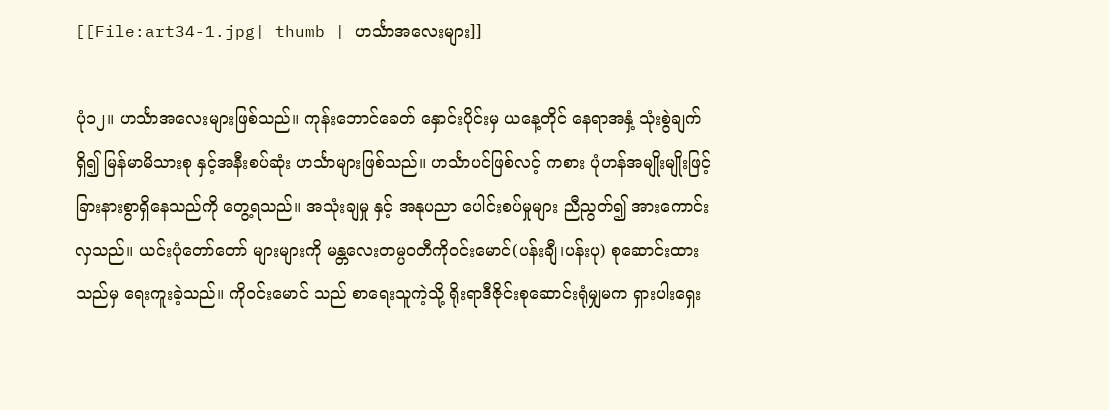[[File:art34-1.jpg| thumb | ဟင်္သာအလေးများ]]

ပုံ၁၂။ ဟင်္သာအလေးများဖြစ်သည်။ ကုန်းဘောင်ခေတ် နှောင်းပိုင်းမှ ယနေ့တိုင် နေရာအနှံ့ သုံးစွဲချက်ရှိ၍ မြန်မာမိသားစု နှင့်အနီးစပ်ဆုံး ဟင်္သာများဖြစ်သည်။ ဟင်္သာပင်ဖြစ်လင့် ကစား ပုံဟန်အမျိုးမျိုးဖြင့် ခြားနားစွာရှိနေသည်ကို တွေ့ရသည်။ အသုံးချမှု နှင့် အနုပညာ ပေါင်းစပ်မှုများ ညီညွတ်၍ အားကောင်းလှသည်။ ယင်းပုံတော်တော် များများကို မန္တလေးတမ္ပဝတီကိုဝင်းမောင်(ပန်းချီ၊ပန်းပု) စုဆောင်းထားသည်မှ ရေးကူးခဲ့သည်။ ကိုဝင်းမောင် သည် စာရေးသူကဲ့သို့ ရိုးရာဒီဇိုင်းစုဆောင်းရုံမျှမက ရှားပါးရှေး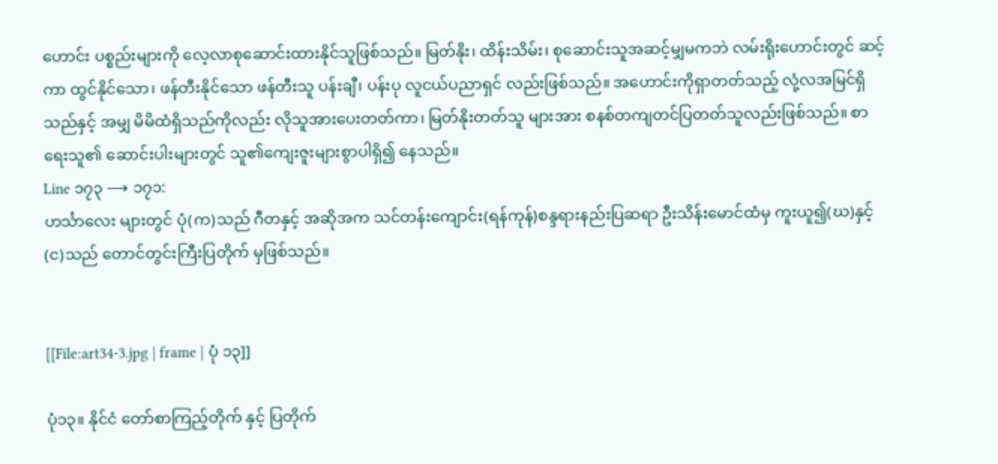ဟောင်း ပစ္စည်းများကို လေ့လာစုဆောင်းထားနိုင်သူဖြစ်သည်။ မြတ်နိုး၊ ထိန်းသိမ်း၊ စုဆောင်းသူအဆင့်မျှမကဘဲ လမ်းရိုးဟောင်းတွင် ဆင့်ကာ ထွင်နိုင်သော၊ ဖန်တီးနိုင်သော ဖန်တီးသူ ပန်းချီ၊ ပန်းပု လူငယ်ပညာရှင် လည်းဖြစ်သည်။ အဟောင်းကိုရှာတတ်သည့် လုံ့လအမြင်ရှိသည်နှင့် အမျှ မိမိထံရှိသည်ကိုလည်း လိုသူအားပေးတတ်ကာ၊ မြတ်နိုးတတ်သူ များအား စနစ်တကျတင်ပြတတ်သူလည်းဖြစ်သည်။ စာရေးသူ၏ ဆောင်းပါးများတွင် သူ၏ကျေးဇူးများစွာပါရှိ၍ နေသည်။
Line ၁၇၃ ⟶ ၁၇၁:
ဟင်္သာလေး များတွင် ပုံ(က)သည် ဂီတနှင့် အဆိုအက သင်တန်းကျောင်း(ရန်ကုန်)စန္ဒရားနည်းပြဆရာ ဦးသိန်းမောင်ထံမှ ကူးယူ၍(ဃ)နှင့်(င)သည် တောင်တွင်းကြီးပြတိုက် မှဖြစ်သည်။


[[File:art34-3.jpg | frame | ပုံ ၁၃]]

ပုံ၁၃။ နိုင်ငံ တော်စာကြည့်တိုက် နှင့် ပြတိုက်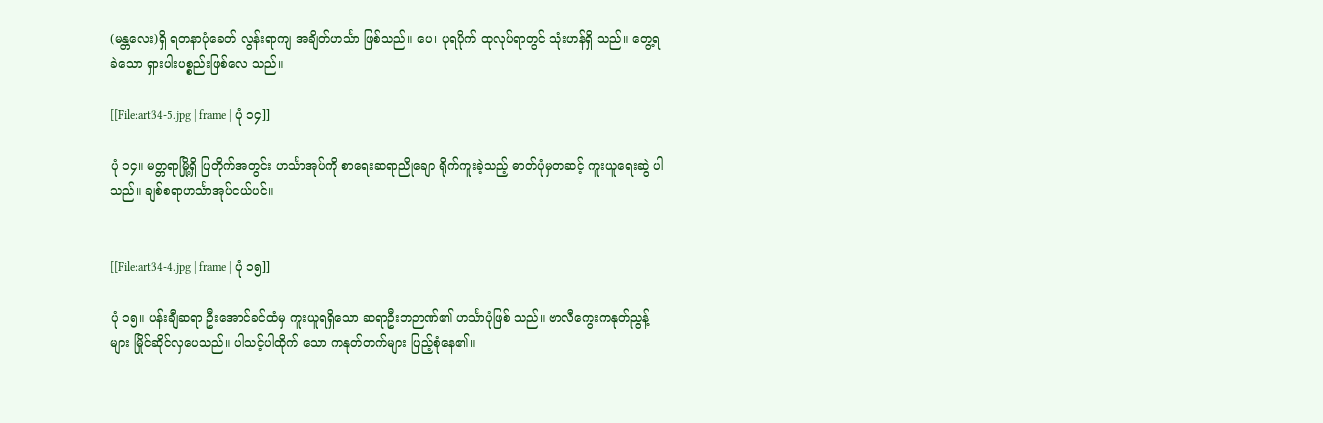(မန္တလေး)ရှိ ရတနာပုံခေတ် လွန်းရာကျ အချိတ်ဟင်္သာ ဖြစ်သည်။ ပေ၊ ပုရပိုက် ထုလုပ်ရာတွင် သုံးဟန်ရှိ သည်။ တွေ့ရခဲသော ရှားပါးပစ္စည်းဖြစ်လေ သည်။

[[File:art34-5.jpg | frame | ပုံ ၁၄]]

ပုံ ၁၄။ မတ္တရာမြို့ရှိ ပြတိုက်အတွင်း ဟင်္သာအုပ်ကို စာရေးဆရာညိုချော ရိုက်ကူးခဲ့သည့် ဓာတ်ပုံမှတဆင့် ကူးယူရေးဆွဲ ပါသည်။ ချစ်စရာဟင်္သာအုပ်ငယ်ပင်။


[[File:art34-4.jpg | frame | ပုံ ၁၅]]

ပုံ ၁၅။ ပန်းချီဆရာ ဦးအောင်ခင်ထံမှ ကူးယူရရှိသော ဆရာဦးဘဉာဏ်၏ ဟင်္သာပုံဖြစ် သည်။ ဗာလီကွေးကနုတ်ညွန့်များ မြိုင်ဆိုင်လှပေသည်။ ပါသင့်ပါထိုက် သော ကနုတ်တက်များ ပြည့်စုံနေ၏။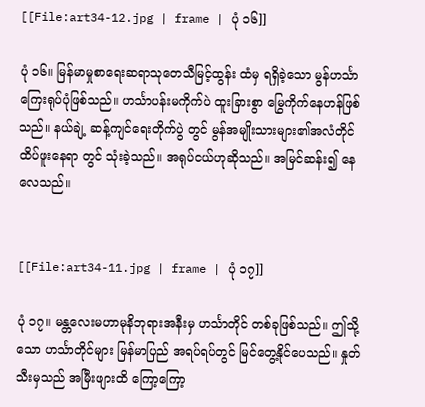[[File:art34-12.jpg | frame | ပုံ ၁၆]]

ပုံ ၁၆။ မြန်မာမှုစာရေးဆရာသုတေသီမြင့်ထွန်း ထံမှ ရရှိခဲ့သော မွန်ဟင်္သာကြေးရုပ်ပုံဖြစ်သည်။ ဟင်္သာပန်းမကိုက်ပဲ ထူးခြားစွာ မြွေကိုက်နေဟန်ဖြစ်သည်။ နယ်ချဲ့ ဆန့်ကျင်ရေးတိုက်ပွဲ တွင် မွန်အမျိုးသားများ၏အလံတိုင် ထိပ်ဖူးနေရာ တွင် သုံးခဲ့သည်။ အရုပ်ငယ်ဟုဆိုသည်။ အမြင်ဆန်း၍ နေလေသည်။


[[File:art34-11.jpg | frame | ပုံ ၁၇]]

ပုံ ၁၇။ မန္တလေးမဟာမုနိဘုရားအနီးမှ ဟင်္သာတိုင် တစ်ခုဖြစ်သည်။ ဤသို့သော ဟင်္သာတိုင်များ မြန်မာပြည် အရပ်ရပ်တွင် မြင်တွေ့နိုင်ပေသည်။ နှုတ်သီးမှသည် အမြီးဖျားထိ ကြော့ကြော့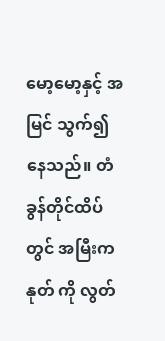မော့မော့နှင့် အမြင် သွက်၍နေသည်။ တံခွန်တိုင်ထိပ်တွင် အမြီးကနုတ် ကို လွတ်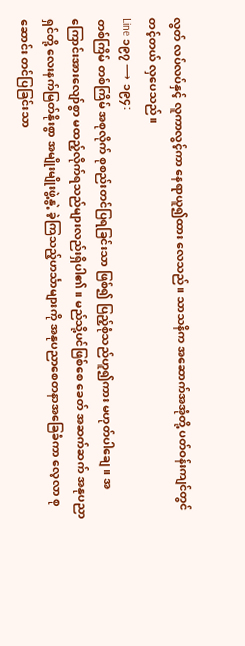လွတ် လပ်လပ်နှင့် လူကာလွင့်ကာ နေရာယူ၍ထား လေသည်။ သာသနိက အဆောက်အအုံတို့ ပတ်ဝန်းကျင်တွင် တင့်တယ် လှပေသည်။
Line ၁၉၇ ⟶ ၁၉၄:
တစ်ကြိမ် တစ်ကြိမ် အစုလိုက် စုစည်းတင်ပြရခြင်းသာ ဖြစ်၍ ပြည့်စုံသည်ဟူ၍ကား မဟုတ်ပါချေ။ အကြောင်းအားလျော်စွာ မထည့်လိုက်ရသည်များလည်းရှိပါ၏။ မည်သို့ပင်ဖြစ်စေ ခေတ် အဆက်ဆက် အနုပညာရှင်တို့ လေးနက်မြတ်နိုးစွာ အမျိုးမျိုးဖွဲ့နွဲ့ ခဲ့ကြသည့်ဟင်္သာများကို အနုပညာစေတနာအခြေခံကာ လေ့လာ စုဆောင်း တင်ပြခြင်းသာ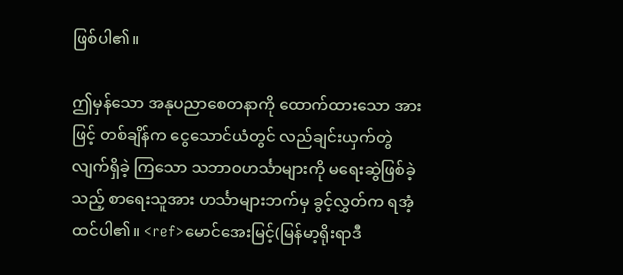ဖြစ်ပါ၏။

ဤမှန်သော အနုပညာစေတနာကို ထောက်ထားသော အားဖြင့် တစ်ချိန်က ငွေသောင်ယံတွင် လည်ချင်းယှက်တွဲလျက်ရှိခဲ့ ကြသော သဘာဝဟင်္သာများကို မရေးဆွဲဖြစ်ခဲ့သည့် စာရေးသူအား ဟင်္သာများဘက်မှ ခွင့်လွှတ်က ရအံ့ထင်ပါ၏။ <ref>မောင်အေးမြင့်(မြန်မာ့ရိုးရာဒီ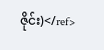ဇိုင်း)</ref>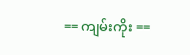== ကျမ်းကိုး ==